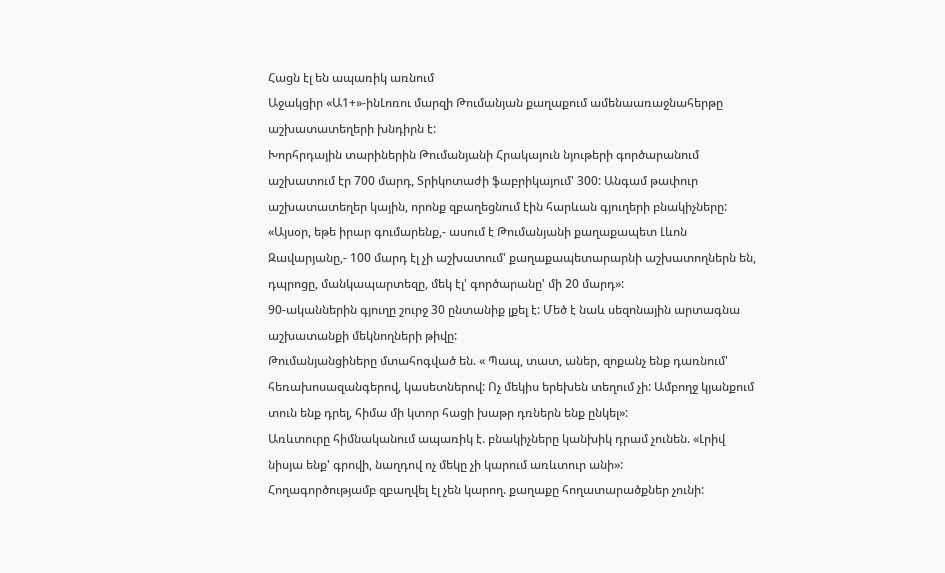Հացն էլ են ապառիկ առնում
Աջակցիր «Ա1+»-ինԼոռու մարզի Թումանյան քաղաքում ամենաառաջնահերթը աշխատատեղերի խնդիրն է:
Խորհրդային տարիներին Թումանյանի Հրակայուն նյութերի գործարանում աշխատում էր 700 մարդ, Տրիկոտաժի ֆաբրիկայում' 300: Անգամ թափուր աշխատատեղեր կային, որոնք զբաղեցնում էին հարևան գյուղերի բնակիչները:
«Այսօր, եթե իրար գումարենք,- ասում է Թումանյանի քաղաքապետ Լևոն Զավարյանը,- 100 մարդ էլ չի աշխատում' քաղաքապետարարնի աշխատողներն են, դպրոցը, մանկապարտեզը, մեկ էլ' գործարանը' մի 20 մարդ»:
90-ականներին գյուղը շուրջ 30 ընտանիք լքել է: Մեծ է նաև սեզոնային արտագնա աշխատանքի մեկնողների թիվը:
Թումանյանցիները մտահոգված են. « Պապ, տատ, աներ, զոքանչ ենք դառնում' հեռախոսազանգերով, կասետներով: Ոչ մեկիս երեխեն տեղում չի: Ամբողջ կյանքում տուն ենք դրել, հիմա մի կտոր հացի խաթր դռներն ենք ընկել»:
Առևտուրը հիմնականում ապառիկ է. բնակիչները կանխիկ դրամ չունեն. «Լրիվ նիսյա ենք' գրովի, նաղդով ոչ մեկը չի կարում առևտուր անի»:
Հողագործությամբ զբաղվել էլ չեն կարող. քաղաքը հողատարածքներ չունի: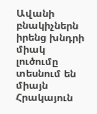Ավանի բնակիչներն իրենց խնդրի միակ լուծումը տեսնում են միայն Հրակայուն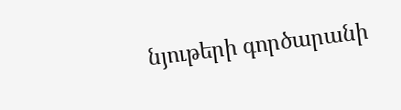նյութերի գործարանի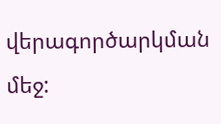վերագործարկման մեջ: